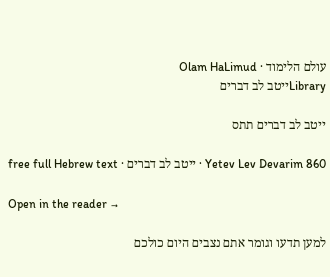עולם הלימוד · Olam HaLimud
Libraryייטב לב דברים

ייטב לב דברים תתס

Yetev Lev Devarim 860 · ייטב לב דברים · free full Hebrew text

Open in the reader →

למען תדעו וגומר אתם נצבים היום כולכם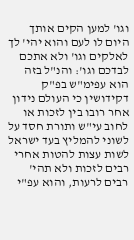וגו' למען הקים אותך היום לו לעם והוא יהי' לך לאלקים וגו' ולא אתכם לבדכם וגו': והנ"ל בזה הוא עפימ"ש בפ"ק דקידושין כי העולם נידון אחר רובו בין לזכות או לחוב עי"ש ותורת חסד על לשוני להמליץ בעד ישראל לשות עצות להטות אחרי רבים לזכות ולא תהי' רבים לרעות, והוא עפ"י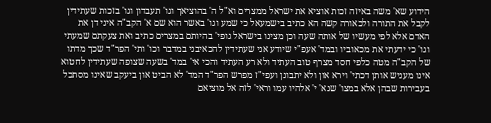הידוע שא' משה באיזה זכות אוציא את ישראל ממצרים וא"ל ה' בהוציאך וגו' תעבדון וגו' בזכות שעתידין לקבל את התורה ולכאורה קשה הא כתיב בישמעאל כי שמע וגו' באשר הוא שם א' הקב"ה איני דן את האדם אלא לפי מעשיו של אותה שעה וכן מצינו בישראל גופי' בהיותם במצרים כתיב ואת צעקתם שמעתי וגו' כי ידעתי את מכאוביו ובמד' אעפ"י שיודע אני שעתידין להכאיבני במדבר וכו' ותי' הפר"ד שכך מדתו של הקב"ה מטה כלפי חסד מצרף טוב העתיד ולא רע העתיד והכי אי' במד' בשעה שצופה שעתידין לחטוא אינו מעניש אותן דכתי' וירא און ולא יתבונן ועפי"ז מפרש הפר"ד המד' לא הביט און ביעקב שאינו מסתכל בעבירות שבהן אלא במצו' שנא' י' אלהיו עמו וראי' לזה אל מוציאם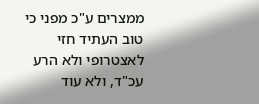ממצרים ע"כ מפני כי טוב העתיד חזי לאצטרופי ולא הרע עכ"ד, ולא עוד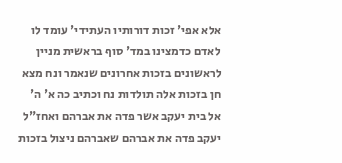אלא אפי' זכות דורותיו העתידי' עומד לו לאדם כדמצינו במד' סוף בראשית מניין לראשונים בזכות אחרונים שנאמר ונח מצא חן בזכות אלה תולדות נח וכתיב כה א' ה' אל בית יעקב אשר פדה את אברהם ואחז"ל יעקב פדה את אברהם שאברהם ניצול בזכות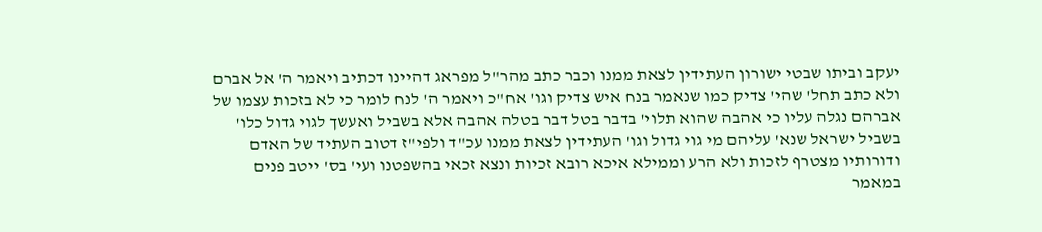יעקב וביתו שבטי ישורון העתידין לצאת ממנו וכבר כתב מהר"ל מפראג דהיינו דכתיב ויאמר ה' אל אברם ולא כתב תחל' שהי' צדיק כמו שנאמר בנח איש צדיק וגו' אח"כ ויאמר ה' לנח לומר כי לא בזכות עצמו של אברהם נגלה עליו כי אהבה שהוא תלוי' בדבר בטל דבר בטלה אהבה אלא בשביל ואעשך לגוי גדול כלו' בשביל ישראל שנא' עליהם מי גוי גדול וגו' העתידין לצאת ממנו עכ"ד ולפי"ז דטוב העתיד של האדם ודורותיו מצטרף לזכות ולא הרע וממילא איכא רובא זכיות ונצא זכאי בהשפטנו ועי' בס' ייטב פנים במאמר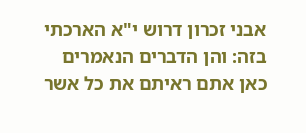אבני זכרון דרוש י"א הארכתי בזה: והן הדברים הנאמרים כאן אתם ראיתם את כל אשר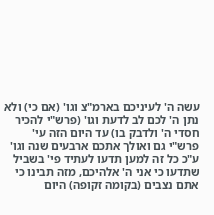עשה ה' לעיניכם בארמ"צ וגו' (אם כי) ולא נתן ה' לכם לב לדעת וגו' (פרש"י להכיר חסדי ה' ולדבק בו) עד היום הזה עי' פרש"י גם ואולך אתכם ארבעים שנה וגו' ע"כ כל זה למען תדעו לעתיד פי' בשביל שתדעו כי אני ה' אלהיכם, מזה תבינו כי אתם נצבים (בקומה זקופה) היום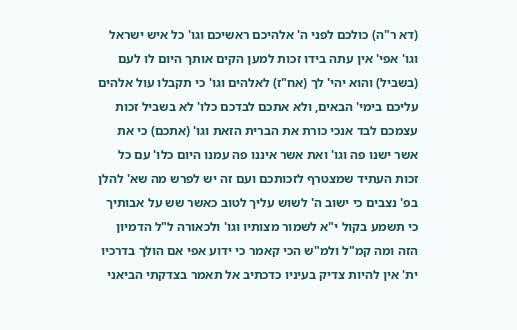(דא ר"ה) כולכם לפני ה' אלהיכם ראשיכם וגו' כל איש ישראל וגו' אפי' אין עתה בידו זכות למען הקים אותך היום לו לעם (בשביל) והוא יהי' לך (אח"ז) לאלהים וגו' כי תקבלו עול אלהים עליכם בימי' הבאים, ולא אתכם לבדכם כלו' לא בשביל זכות עצמכם לבד אנכי כורת את הברית הזאת וגו' (אתכם) כי את אשר ישנו פה וגו' ואת אשר איננו פה עמנו היום כלו' עם כל זכות העתיד שמצטרף לזכותכם ועם זה יש לפרש מה שא' להלן בפ' נצבים כי ישוב ה' לשוש עליך לטוב כאשר שש על אבותיך כי תשמע בקול י"א לשמור מצותיו וגו' ולכאורה ל"ל הדמיון הזה ומה קמ"ל ולמ"ש הכי קאמר כי ידוע אפי אם הולך בדרכיו ית' אין להיות צדיק בעיניו כדכתיב אל תאמר בצדקתי הביאני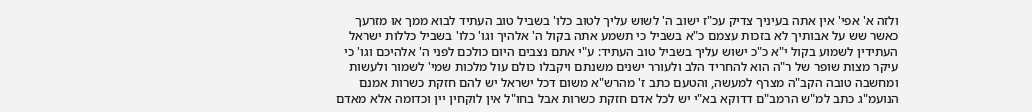ולזה א' אפי' אין אתה בעיניך צדיק עכ"ז ישוב ה' לשוש עליך לטוב כלו' בשביל טוב העתיד לבוא ממך או מזרעך כאשר שש על אבותיך לא בזכות עצמם כ"א בשביל כי תשמע אתה בקול ה' אלהיך וגו' כלו' בשביל כללות ישראל העתידין לשמוע בקול י"א כ"כ ישוש עליך בשביל טוב העתיד: ע"י אתם נצבים היום כולכם לפני ה' אלהיכם וגו' כי עיקר מצות שופר של ר"ה הוא להחריד הלב ולעורר ישנים משנתם ויקבלו כולם עול מלכות שמי' לשמור ולעשות ומחשבה טובה הקב"ה מצרף למעשה, והטעם כתב ז' מהרש"א משום דכל ישראל יש להם חזקת כשרות אמנם הנועמ"ג כתב למ"ש הרמב"ם דדוקא בא"י יש לכל אדם חזקת כשרות אבל בחו"ל אין לוקחין יין וכדומה אלא מאדם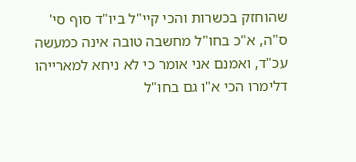שהוחזק בכשרות והכי קיי"ל ביו"ד סוף סי' ס"ה, א"כ בחו"ל מחשבה טובה אינה כמעשה עכ"ד, ואמנם אני אומר כי לא ניחא למארייהו דלימרו הכי א"ו גם בחו"ל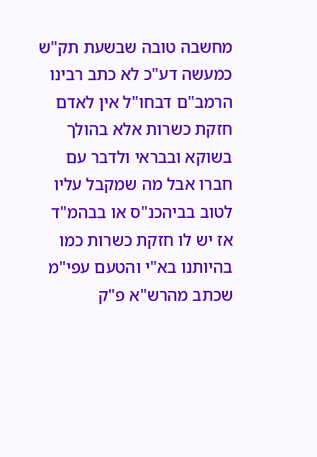מחשבה טובה שבשעת תק"ש כמעשה דע"כ לא כתב רבינו הרמב"ם דבחו"ל אין לאדם חזקת כשרות אלא בהולך בשוקא ובבראי ולדבר עם חברו אבל מה שמקבל עליו לטוב בביהכנ"ס או בבהמ"ד אז יש לו חזקת כשרות כמו בהיותנו בא"י והטעם עפי"מ שכתב מהרש"א פ"ק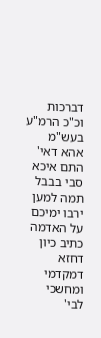דברכות וכ"כ הרמ"ע בעש"מ אהא דאי' התם איכא סבי בבבל תמה למען ירבו ימיכם על האדמה כתיב כיון דחזא דמקדמי ומחשכי לבי'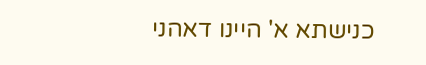כנישתא א' היינו דאהני